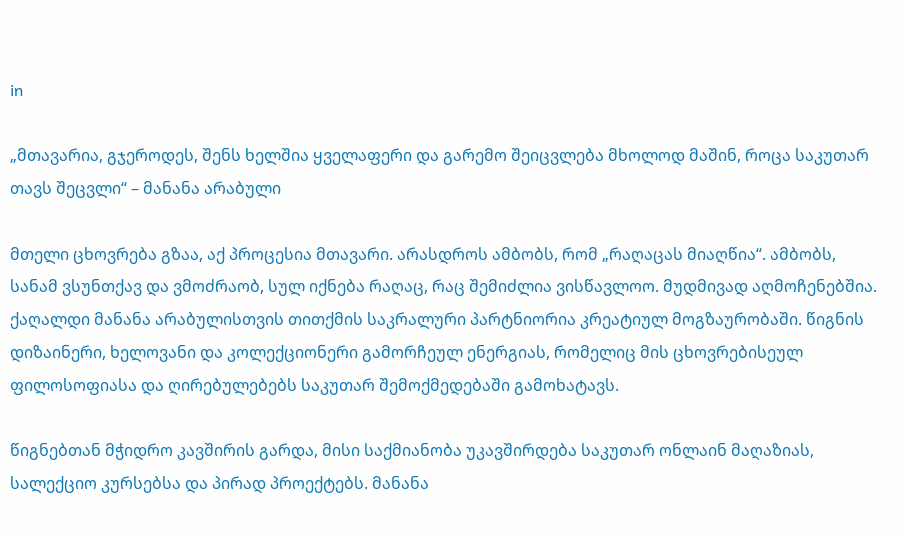in

„მთავარია, გჯეროდეს, შენს ხელშია ყველაფერი და გარემო შეიცვლება მხოლოდ მაშინ, როცა საკუთარ თავს შეცვლი“ – მანანა არაბული

მთელი ცხოვრება გზაა, აქ პროცესია მთავარი. არასდროს ამბობს, რომ „რაღაცას მიაღწია“. ამბობს, სანამ ვსუნთქავ და ვმოძრაობ, სულ იქნება რაღაც, რაც შემიძლია ვისწავლოო. მუდმივად აღმოჩენებშია. ქაღალდი მანანა არაბულისთვის თითქმის საკრალური პარტნიორია კრეატიულ მოგზაურობაში. წიგნის დიზაინერი, ხელოვანი და კოლექციონერი გამორჩეულ ენერგიას, რომელიც მის ცხოვრებისეულ ფილოსოფიასა და ღირებულებებს საკუთარ შემოქმედებაში გამოხატავს.

წიგნებთან მჭიდრო კავშირის გარდა, მისი საქმიანობა უკავშირდება საკუთარ ონლაინ მაღაზიას, სალექციო კურსებსა და პირად პროექტებს. მანანა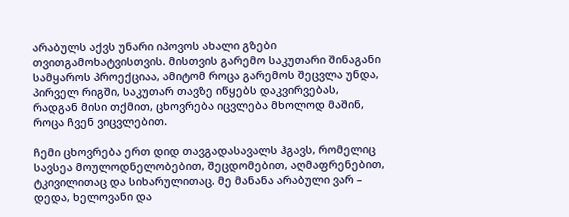არაბულს აქვს უნარი იპოვოს ახალი გზები თვითგამოხატვისთვის. მისთვის გარემო საკუთარი შინაგანი სამყაროს პროექციაა, ამიტომ როცა გარემოს შეცვლა უნდა, პირველ რიგში, საკუთარ თავზე იწყებს დაკვირვებას, რადგან მისი თქმით, ცხოვრება იცვლება მხოლოდ მაშინ, როცა ჩვენ ვიცვლებით.

ჩემი ცხოვრება ერთ დიდ თავგადასავალს ჰგავს, რომელიც სავსეა მოულოდნელობებით, შეცდომებით, აღმაფრენებით, ტკივილითაც და სიხარულითაც. მე მანანა არაბული ვარ – დედა, ხელოვანი და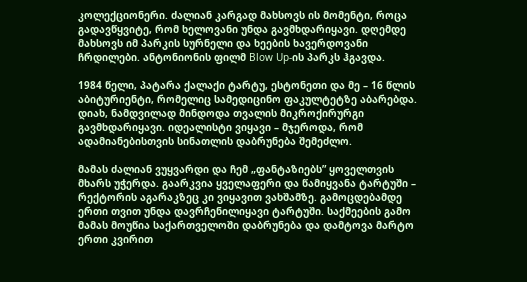კოლექციონერი. ძალიან კარგად მახსოვს ის მომენტი, როცა გადავწყვიტე, რომ ხელოვანი უნდა გავმხდარიყავი. დღემდე მახსოვს იმ პარკის სურნელი და ხეების ხავერდოვანი ჩრდილები. ანტონიონის ფილმ Blow Up-ის პარკს ჰგავდა.

1984 წელი, პატარა ქალაქი ტარტუ, ესტონეთი და მე – 16 წლის აბიტურიენტი, რომელიც სამედიცინო ფაკულტეტზე აბარებდა. დიახ, ნამდვილად მინდოდა თვალის მიკროქირურგი გავმხდარიყავი. იდეალისტი ვიყავი – მჯეროდა, რომ ადამიანებისთვის სინათლის დაბრუნება შემეძლო.

მამას ძალიან ვუყვარდი და ჩემ „ფანტაზიებს” ყოველთვის მხარს უჭერდა. გაარკვია ყველაფერი და წამიყვანა ტარტუში – რექტორის აგარაკზეც კი ვიყავით ვახშამზე. გამოცდებამდე ერთი თვით უნდა დავრჩენილიყავი ტარტუში. საქმეების გამო მამას მოუწია საქართველოში დაბრუნება და დამტოვა მარტო ერთი კვირით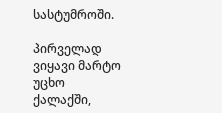სასტუმროში.

პირველად ვიყავი მარტო უცხო ქალაქში,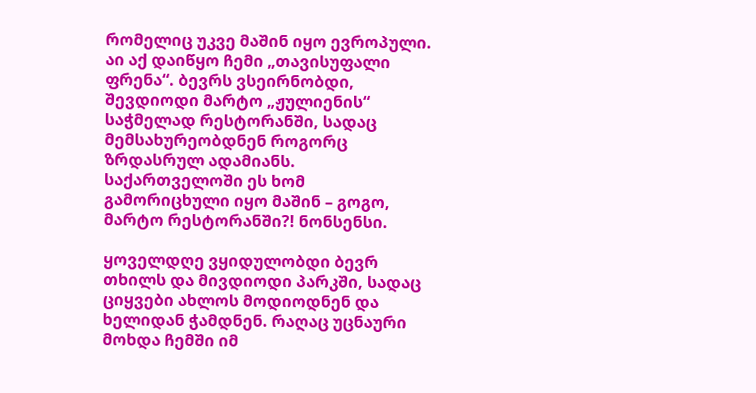რომელიც უკვე მაშინ იყო ევროპული. აი აქ დაიწყო ჩემი „თავისუფალი ფრენა“. ბევრს ვსეირნობდი, შევდიოდი მარტო „ჟულიენის“ საჭმელად რესტორანში, სადაც მემსახურეობდნენ როგორც ზრდასრულ ადამიანს. საქართველოში ეს ხომ გამორიცხული იყო მაშინ – გოგო, მარტო რესტორანში?! ნონსენსი.

ყოველდღე ვყიდულობდი ბევრ თხილს და მივდიოდი პარკში, სადაც ციყვები ახლოს მოდიოდნენ და ხელიდან ჭამდნენ. რაღაც უცნაური მოხდა ჩემში იმ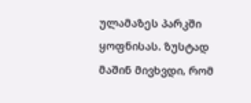ულამაზეს პარკში ყოფნისას. ზუსტად მაშინ მივხვდი, რომ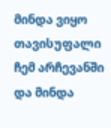მინდა ვიყო თავისუფალი ჩემ არჩევანში და მინდა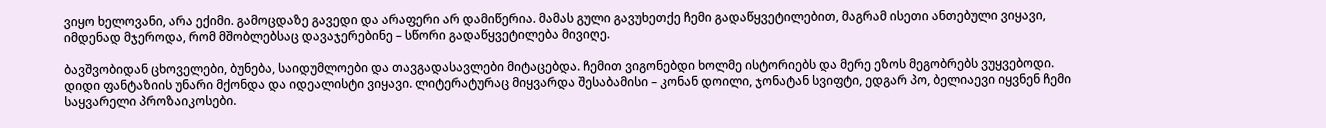ვიყო ხელოვანი, არა ექიმი. გამოცდაზე გავედი და არაფერი არ დამიწერია. მამას გული გავუხეთქე ჩემი გადაწყვეტილებით, მაგრამ ისეთი ანთებული ვიყავი, იმდენად მჯეროდა, რომ მშობლებსაც დავაჯერებინე – სწორი გადაწყვეტილება მივიღე.

ბავშვობიდან ცხოველები, ბუნება, საიდუმლოები და თავგადასავლები მიტაცებდა. ჩემით ვიგონებდი ხოლმე ისტორიებს და მერე ეზოს მეგობრებს ვუყვებოდი. დიდი ფანტაზიის უნარი მქონდა და იდეალისტი ვიყავი. ლიტერატურაც მიყვარდა შესაბამისი – კონან დოილი, ჯონატან სვიფტი, ედგარ პო, ბელიაევი იყვნენ ჩემი საყვარელი პროზაიკოსები.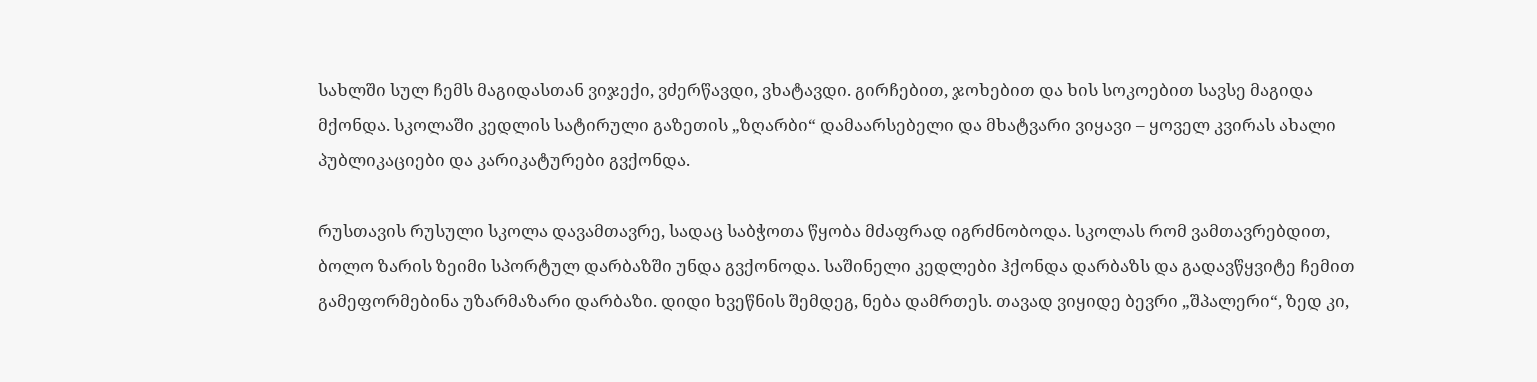სახლში სულ ჩემს მაგიდასთან ვიჯექი, ვძერწავდი, ვხატავდი. გირჩებით, ჯოხებით და ხის სოკოებით სავსე მაგიდა მქონდა. სკოლაში კედლის სატირული გაზეთის „ზღარბი“ დამაარსებელი და მხატვარი ვიყავი – ყოველ კვირას ახალი პუბლიკაციები და კარიკატურები გვქონდა.

რუსთავის რუსული სკოლა დავამთავრე, სადაც საბჭოთა წყობა მძაფრად იგრძნობოდა. სკოლას რომ ვამთავრებდით, ბოლო ზარის ზეიმი სპორტულ დარბაზში უნდა გვქონოდა. საშინელი კედლები ჰქონდა დარბაზს და გადავწყვიტე ჩემით გამეფორმებინა უზარმაზარი დარბაზი. დიდი ხვეწნის შემდეგ, ნება დამრთეს. თავად ვიყიდე ბევრი „შპალერი“, ზედ კი,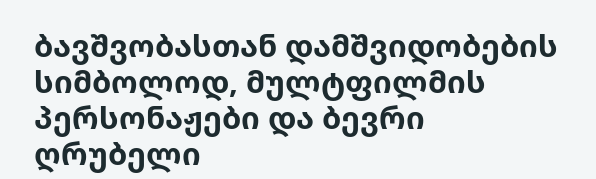ბავშვობასთან დამშვიდობების სიმბოლოდ, მულტფილმის პერსონაჟები და ბევრი ღრუბელი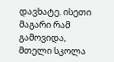დავხატე. ისეთი მაგარი რამ გამოვიდა, მთელი სკოლა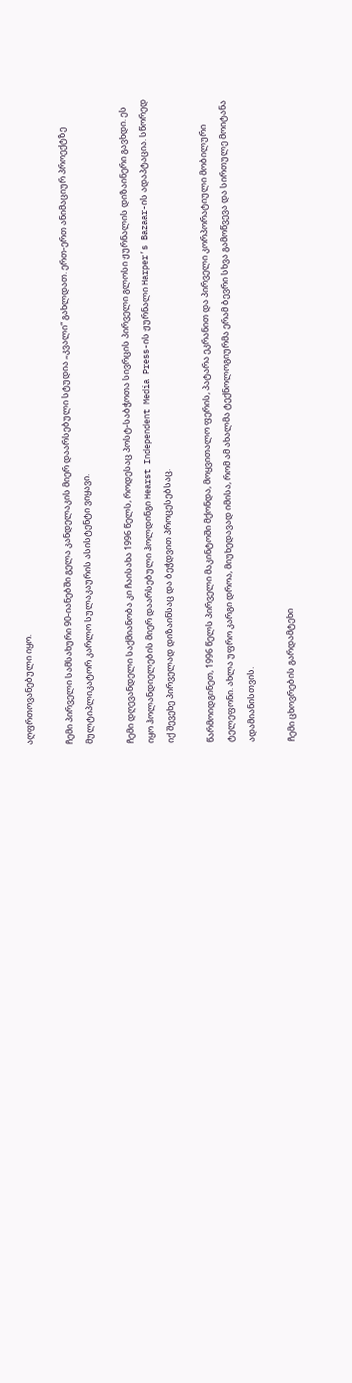აღფრთოვანებული იყო.

ჩემი პირველი სამსახური 90-იანებში გელა კანდელაკის მიერ დაარსებული სტუდია „კვალი“ გახლდათ. ერთ-ერთ ანიმაციურ პროექტზე მულტიპლიკატორ კარლო სულაკაურის ასისტენტი ვიყავი.

ჩემი დღევანდელი საქმიანობა კი ჩაისახა 1996 წელს, როდესაც პოსტ-საბჭოთა სივრცის პირველი გლოსი ჟურნალის დიზაინერი გავხდი. ეს იყო ჰოლანდიელების მიერ დაარსებული ჰოლდინგი Hearst Independent Media Press-ის ჟურნალი Harper’s Bazaar-ის ადაპტაცია. სწორედ იქ შევეხე პირველად დიზაინსაც და ბეჭდვით პროცესებსაც.

წარმოიდგინეთ, 1996 წელს პირველი მაკინტოში მქონდა, მოყვითალო ფერის, პატარა ეკრანით და პირველი კორპორატიული მობილური ტელეფონი. ახლა უფრო კარგი დროა, მიუხედავად იმისა, რომ ამ ახალმა ტექნოლოგიურმა ერამ ბევრი სხვა გამოწვევა და სირთულე მოიტანა ადამიანისთვის.

ჩემი ცხოვრების გარდამტეხი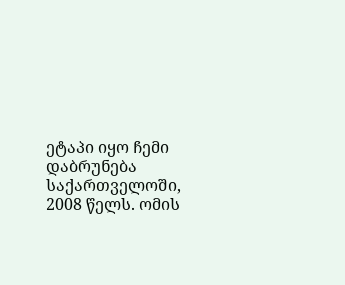ეტაპი იყო ჩემი დაბრუნება საქართველოში, 2008 წელს. ომის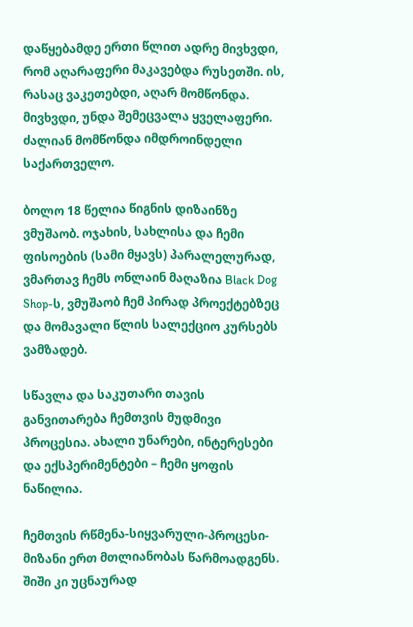დაწყებამდე ერთი წლით ადრე მივხვდი, რომ აღარაფერი მაკავებდა რუსეთში. ის, რასაც ვაკეთებდი, აღარ მომწონდა. მივხვდი, უნდა შემეცვალა ყველაფერი. ძალიან მომწონდა იმდროინდელი საქართველო.

ბოლო 18 წელია წიგნის დიზაინზე ვმუშაობ. ოჯახის, სახლისა და ჩემი ფისოების (სამი მყავს) პარალელურად, ვმართავ ჩემს ონლაინ მაღაზია Black Dog Shop-ს, ვმუშაობ ჩემ პირად პროექტებზეც და მომავალი წლის სალექციო კურსებს ვამზადებ.

სწავლა და საკუთარი თავის განვითარება ჩემთვის მუდმივი პროცესია. ახალი უნარები, ინტერესები და ექსპერიმენტები – ჩემი ყოფის ნაწილია.

ჩემთვის რწმენა-სიყვარული-პროცესი-მიზანი ერთ მთლიანობას წარმოადგენს. შიში კი უცნაურად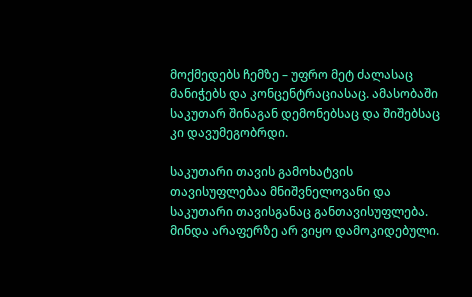მოქმედებს ჩემზე – უფრო მეტ ძალასაც მანიჭებს და კონცენტრაციასაც. ამასობაში საკუთარ შინაგან დემონებსაც და შიშებსაც კი დავუმეგობრდი.

საკუთარი თავის გამოხატვის თავისუფლებაა მნიშვნელოვანი და საკუთარი თავისგანაც განთავისუფლება. მინდა არაფერზე არ ვიყო დამოკიდებული.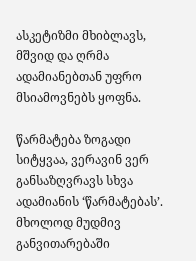ასკეტიზმი მხიბლავს, მშვიდ და ღრმა ადამიანებთან უფრო მსიამოვნებს ყოფნა.

წარმატება ზოგადი სიტყვაა, ვერავინ ვერ განსაზღვრავს სხვა ადამიანის ‘წარმატებას’. მხოლოდ მუდმივ განვითარებაში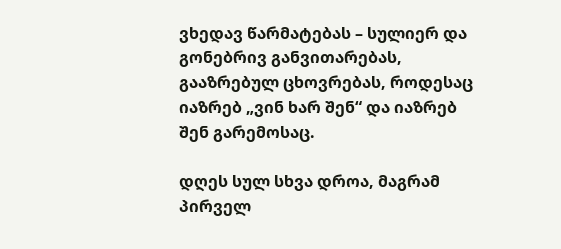ვხედავ წარმატებას – სულიერ და გონებრივ განვითარებას, გააზრებულ ცხოვრებას, როდესაც იაზრებ „ვინ ხარ შენ“ და იაზრებ შენ გარემოსაც.

დღეს სულ სხვა დროა, მაგრამ პირველ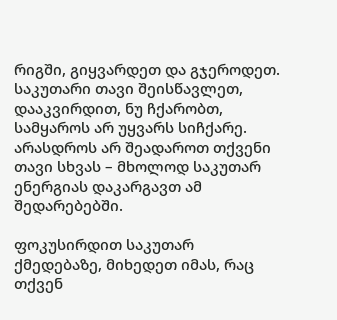რიგში, გიყვარდეთ და გჯეროდეთ. საკუთარი თავი შეისწავლეთ, დააკვირდით, ნუ ჩქარობთ, სამყაროს არ უყვარს სიჩქარე. არასდროს არ შეადაროთ თქვენი თავი სხვას – მხოლოდ საკუთარ ენერგიას დაკარგავთ ამ შედარებებში.

ფოკუსირდით საკუთარ ქმედებაზე, მიხედეთ იმას, რაც თქვენ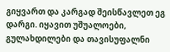გიყვართ და კარგად შეისწავლეთ ეგ დარგი. იყავით უშუალოები, გულახდილები და თავისუფალნი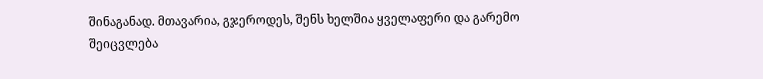შინაგანად. მთავარია, გჯეროდეს, შენს ხელშია ყველაფერი და გარემო შეიცვლება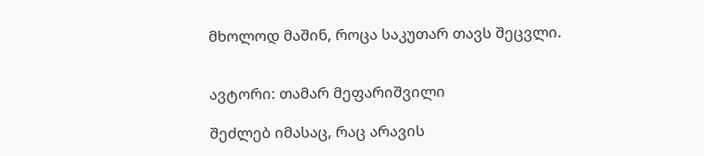მხოლოდ მაშინ, როცა საკუთარ თავს შეცვლი.


ავტორი: თამარ მეფარიშვილი

შეძლებ იმასაც, რაც არავის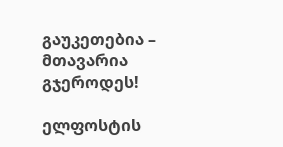გაუკეთებია – მთავარია გჯეროდეს!

ელფოსტის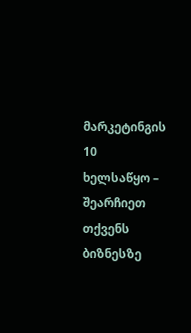მარკეტინგის 10 ხელსაწყო – შეარჩიეთ თქვენს ბიზნესზე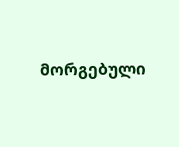მორგებული